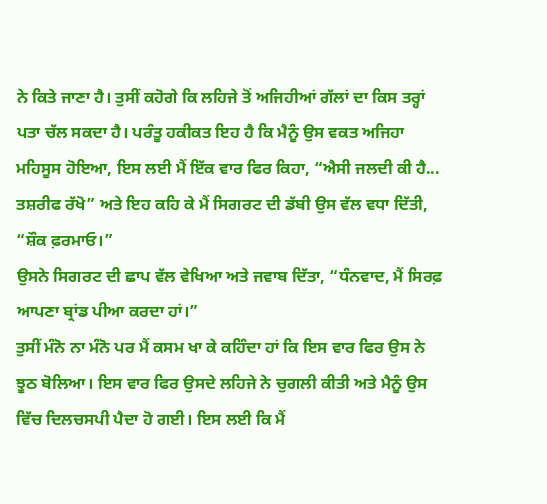ਨੇ ਕਿਤੇ ਜਾਣਾ ਹੈ। ਤੁਸੀਂ ਕਹੋਗੇ ਕਿ ਲਹਿਜੇ ਤੋਂ ਅਜਿਹੀਆਂ ਗੱਲਾਂ ਦਾ ਕਿਸ ਤਰ੍ਹਾਂ ਪਤਾ ਚੱਲ ਸਕਦਾ ਹੈ। ਪਰੰਤੂ ਹਕੀਕਤ ਇਹ ਹੈ ਕਿ ਮੈਨੂੰ ਉਸ ਵਕਤ ਅਜਿਹਾ ਮਹਿਸੂਸ ਹੋਇਆ, ਇਸ ਲਈ ਮੈਂ ਇੱਕ ਵਾਰ ਫਿਰ ਕਿਹਾ, “ਐਸੀ ਜਲਦੀ ਕੀ ਹੈ... ਤਸ਼ਰੀਫ ਰੱਖੋ” ਅਤੇ ਇਹ ਕਹਿ ਕੇ ਮੈਂ ਸਿਗਰਟ ਦੀ ਡੱਬੀ ਉਸ ਵੱਲ ਵਧਾ ਦਿੱਤੀ, “ਸ਼ੌਕ ਫ਼ਰਮਾਓ।”
ਉਸਨੇ ਸਿਗਰਟ ਦੀ ਛਾਪ ਵੱਲ ਵੇਖਿਆ ਅਤੇ ਜਵਾਬ ਦਿੱਤਾ, “ਧੰਨਵਾਦ, ਮੈਂ ਸਿਰਫ਼ ਆਪਣਾ ਬ੍ਰਾਂਡ ਪੀਆ ਕਰਦਾ ਹਾਂ।”
ਤੁਸੀਂ ਮੰਨੋ ਨਾ ਮੰਨੋ ਪਰ ਮੈਂ ਕਸਮ ਖਾ ਕੇ ਕਹਿੰਦਾ ਹਾਂ ਕਿ ਇਸ ਵਾਰ ਫਿਰ ਉਸ ਨੇ ਝੂਠ ਬੋਲਿਆ। ਇਸ ਵਾਰ ਫਿਰ ਉਸਦੇ ਲਹਿਜੇ ਨੇ ਚੁਗਲੀ ਕੀਤੀ ਅਤੇ ਮੈਨੂੰ ਉਸ ਵਿੱਚ ਦਿਲਚਸਪੀ ਪੈਦਾ ਹੋ ਗਈ। ਇਸ ਲਈ ਕਿ ਮੈਂ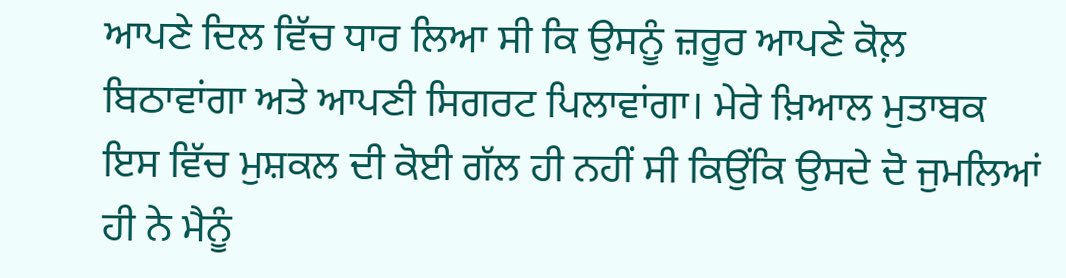ਆਪਣੇ ਦਿਲ ਵਿੱਚ ਧਾਰ ਲਿਆ ਸੀ ਕਿ ਉਸਨੂੰ ਜ਼ਰੂਰ ਆਪਣੇ ਕੋਲ਼ ਬਿਠਾਵਾਂਗਾ ਅਤੇ ਆਪਣੀ ਸਿਗਰਟ ਪਿਲਾਵਾਂਗਾ। ਮੇਰੇ ਖ਼ਿਆਲ ਮੁਤਾਬਕ ਇਸ ਵਿੱਚ ਮੁਸ਼ਕਲ ਦੀ ਕੋਈ ਗੱਲ ਹੀ ਨਹੀਂ ਸੀ ਕਿਉਂਕਿ ਉਸਦੇ ਦੋ ਜੁਮਲਿਆਂ ਹੀ ਨੇ ਮੈਨੂੰ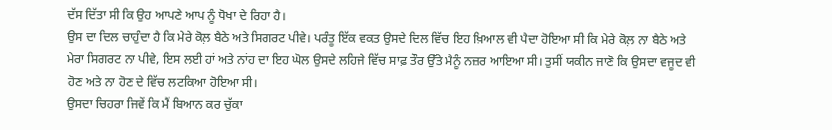ਦੱਸ ਦਿੱਤਾ ਸੀ ਕਿ ਉਹ ਆਪਣੇ ਆਪ ਨੂੰ ਧੋਖਾ ਦੇ ਰਿਹਾ ਹੈ।
ਉਸ ਦਾ ਦਿਲ ਚਾਹੁੰਦਾ ਹੈ ਕਿ ਮੇਰੇ ਕੋਲ਼ ਬੈਠੇ ਅਤੇ ਸਿਗਰਟ ਪੀਵੇ। ਪਰੰਤੂ ਇੱਕ ਵਕਤ ਉਸਦੇ ਦਿਲ ਵਿੱਚ ਇਹ ਖ਼ਿਆਲ ਵੀ ਪੈਦਾ ਹੋਇਆ ਸੀ ਕਿ ਮੇਰੇ ਕੋਲ਼ ਨਾ ਬੈਠੇ ਅਤੇ ਮੇਰਾ ਸਿਗਰਟ ਨਾ ਪੀਵੇ, ਇਸ ਲਈ ਹਾਂ ਅਤੇ ਨਾਂਹ ਦਾ ਇਹ ਘੋਲ ਉਸਦੇ ਲਹਿਜੇ ਵਿੱਚ ਸਾਫ਼ ਤੌਰ ਉੱਤੇ ਮੈਨੂੰ ਨਜ਼ਰ ਆਇਆ ਸੀ। ਤੁਸੀਂ ਯਕੀਨ ਜਾਣੋ ਕਿ ਉਸਦਾ ਵਜੂਦ ਵੀ ਹੋਣ ਅਤੇ ਨਾ ਹੋਣ ਦੇ ਵਿੱਚ ਲਟਕਿਆ ਹੋਇਆ ਸੀ।
ਉਸਦਾ ਚਿਹਰਾ ਜਿਵੇਂ ਕਿ ਮੈਂ ਬਿਆਨ ਕਰ ਚੁੱਕਾ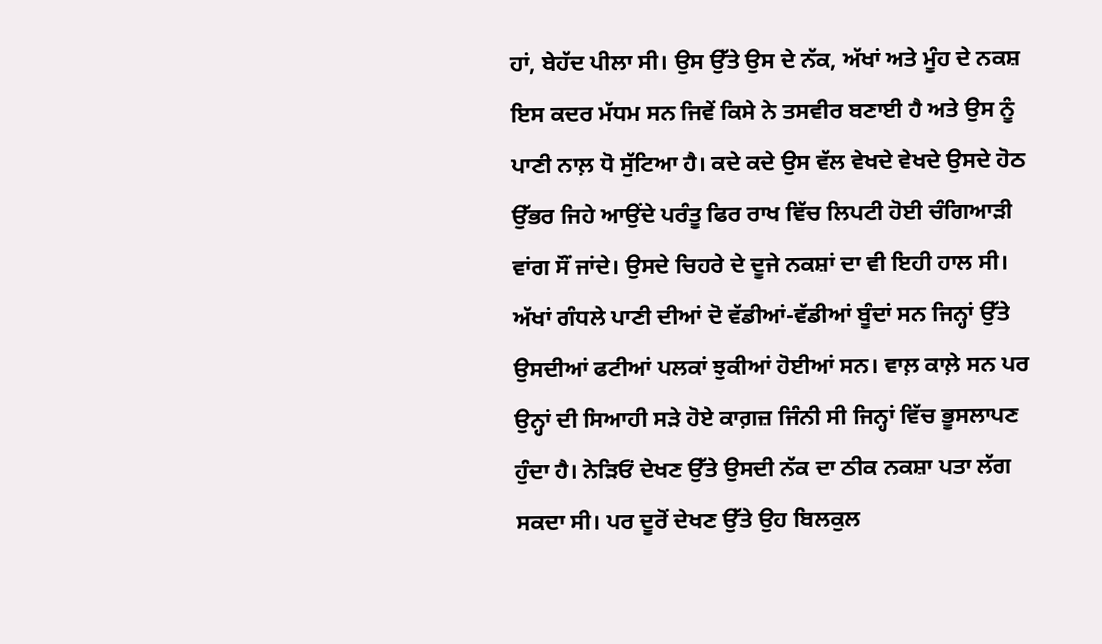ਹਾਂ, ਬੇਹੱਦ ਪੀਲਾ ਸੀ। ਉਸ ਉੱਤੇ ਉਸ ਦੇ ਨੱਕ, ਅੱਖਾਂ ਅਤੇ ਮੂੰਹ ਦੇ ਨਕਸ਼ ਇਸ ਕਦਰ ਮੱਧਮ ਸਨ ਜਿਵੇਂ ਕਿਸੇ ਨੇ ਤਸਵੀਰ ਬਣਾਈ ਹੈ ਅਤੇ ਉਸ ਨੂੰ ਪਾਣੀ ਨਾਲ਼ ਧੋ ਸੁੱਟਿਆ ਹੈ। ਕਦੇ ਕਦੇ ਉਸ ਵੱਲ ਵੇਖਦੇ ਵੇਖਦੇ ਉਸਦੇ ਹੋਠ ਉੱਭਰ ਜਿਹੇ ਆਉਂਦੇ ਪਰੰਤੂ ਫਿਰ ਰਾਖ ਵਿੱਚ ਲਿਪਟੀ ਹੋਈ ਚੰਗਿਆੜੀ ਵਾਂਗ ਸੌਂ ਜਾਂਦੇ। ਉਸਦੇ ਚਿਹਰੇ ਦੇ ਦੂਜੇ ਨਕਸ਼ਾਂ ਦਾ ਵੀ ਇਹੀ ਹਾਲ ਸੀ।
ਅੱਖਾਂ ਗੰਧਲੇ ਪਾਣੀ ਦੀਆਂ ਦੋ ਵੱਡੀਆਂ-ਵੱਡੀਆਂ ਬੂੰਦਾਂ ਸਨ ਜਿਨ੍ਹਾਂ ਉੱਤੇ ਉਸਦੀਆਂ ਫਟੀਆਂ ਪਲਕਾਂ ਝੁਕੀਆਂ ਹੋਈਆਂ ਸਨ। ਵਾਲ਼ ਕਾਲ਼ੇ ਸਨ ਪਰ ਉਨ੍ਹਾਂ ਦੀ ਸਿਆਹੀ ਸੜੇ ਹੋਏ ਕਾਗ਼ਜ਼ ਜਿੰਨੀ ਸੀ ਜਿਨ੍ਹਾਂ ਵਿੱਚ ਭੂਸਲਾਪਣ ਹੁੰਦਾ ਹੈ। ਨੇੜਿਓਂ ਦੇਖਣ ਉੱਤੇ ਉਸਦੀ ਨੱਕ ਦਾ ਠੀਕ ਨਕਸ਼ਾ ਪਤਾ ਲੱਗ ਸਕਦਾ ਸੀ। ਪਰ ਦੂਰੋਂ ਦੇਖਣ ਉੱਤੇ ਉਹ ਬਿਲਕੁਲ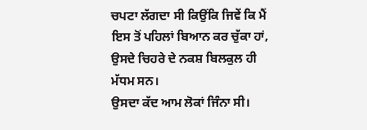ਚਪਟਾ ਲੱਗਦਾ ਸੀ ਕਿਉਂਕਿ ਜਿਵੇਂ ਕਿ ਮੈਂ ਇਸ ਤੋਂ ਪਹਿਲਾਂ ਬਿਆਨ ਕਰ ਚੁੱਕਾ ਹਾਂ, ਉਸਦੇ ਚਿਹਰੇ ਦੇ ਨਕਸ਼ ਬਿਲਕੁਲ ਹੀ ਮੱਧਮ ਸਨ।
ਉਸਦਾ ਕੱਦ ਆਮ ਲੋਕਾਂ ਜਿੰਨਾ ਸੀ।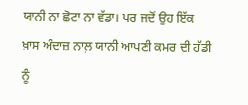ਯਾਨੀ ਨਾ ਛੋਟਾ ਨਾ ਵੱਡਾ। ਪਰ ਜਦੋਂ ਉਹ ਇੱਕ ਖ਼ਾਸ ਅੰਦਾਜ਼ ਨਾਲ਼ ਯਾਨੀ ਆਪਣੀ ਕਮਰ ਦੀ ਹੱਡੀ ਨੂੰ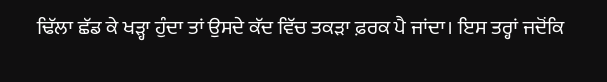ਢਿੱਲਾ ਛੱਡ ਕੇ ਖੜ੍ਹਾ ਹੁੰਦਾ ਤਾਂ ਉਸਦੇ ਕੱਦ ਵਿੱਚ ਤਕੜਾ ਫ਼ਰਕ ਪੈ ਜਾਂਦਾ। ਇਸ ਤਰ੍ਹਾਂ ਜਦੋਂਕਿ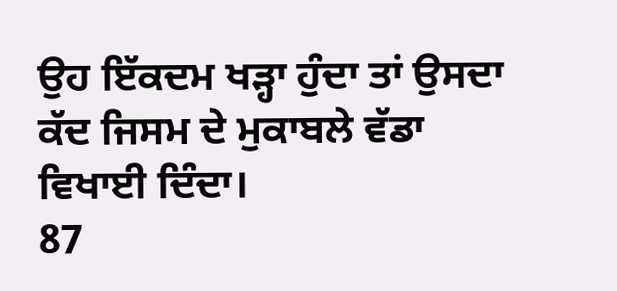ਉਹ ਇੱਕਦਮ ਖੜ੍ਹਾ ਹੁੰਦਾ ਤਾਂ ਉਸਦਾ ਕੱਦ ਜਿਸਮ ਦੇ ਮੁਕਾਬਲੇ ਵੱਡਾ ਵਿਖਾਈ ਦਿੰਦਾ।
87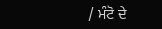/ ਮੰਟੋ ਦੇ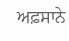ਅਫ਼ਸਾਨੇ